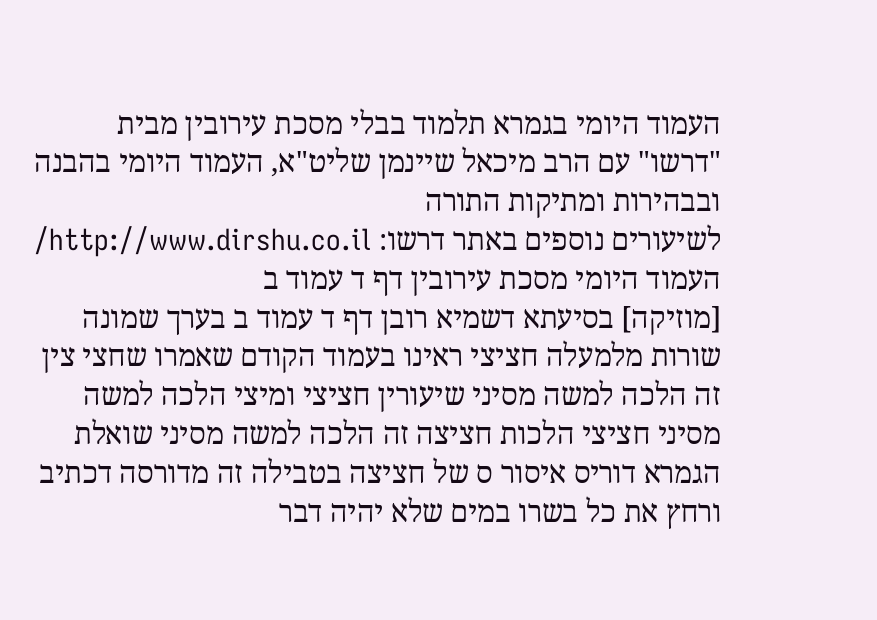העמוד היומי בגמרא תלמוד בבלי מסכת עירובין מבית "דרשו" עם הרב מיכאל שיינמן שליט"א, העמוד היומי בהבנה ובבהירות ומתיקות התורה
לשיעורים נוספים באתר דרשו: http://www.dirshu.co.il/
העמוד היומי מסכת עירובין דף ד עמוד ב
[מוזיקה] בסיעתא דשמיא רובן דף ד עמוד ב בערך שמונה שורות מלמעלה חציצי ראינו בעמוד הקודם שאמרו שחצי צין זה הלכה למשה מסיני שיעורין חציצי ומיצי הלכה למשה מסיני חציצי הלכות חציצה זה הלכה למשה מסיני שואלת הגמרא דוריס איסור ס של חציצה בטבילה זה מדורסה דכתיב ורחץ את כל בשרו במים שלא יהיה דבר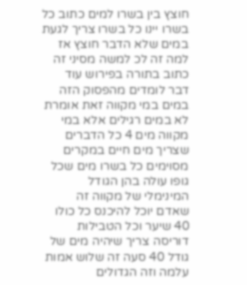חוצץ בין בשרו למים כתוב כל בשרו יינו כל בשרו צריך לגעת במים שלא הדבר חוצץ אז למה זה לכ למשה מסיני זה כתוב בתורה בפירוש עוד דבר לומדים מהפסוק הזה במים במי מקווה זאת אומרת לא במים רגילים אלא במי מקווה מים 4 כל הדברים שצריך מים חיים במקרים מסוימים כל בשרו מים שכל גופו עולה בהן הגודל המינימלי של מקווה זה שאדם יוכל להיכנס כל כולו 40 שיער וכל הטבילות דוריסה צריך שיהיה מים של גודל 40 סעה זה שלוש אמות עלמה וזה הגדולים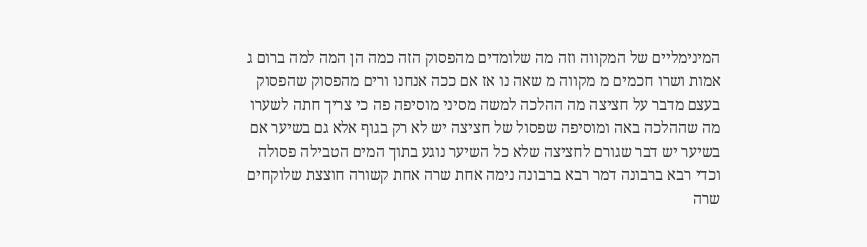המינימליים של המקווה וזה מה שלומדים מהפסוק הזה כמה הן המה למה ברום ג אמות ושרו חכמים מ מקווה מ שאה נו אז אם ככה אנחנו ורים מהפסוק שהפסוק בעצם מדבר על חציצה מה ההלכה למשה מסיני מוסיפה פה כי צריך חתה לשערו מה שההלכה באה ומוסיפה שפסול של חציצה יש לא רק בגוף אלא גם בשיער אם בשיער יש דבר שגורם לחציצה שלא כל השיער נוגע בתוך המים הטבילה פסולה וכדי רבא ברבונה דמר רבא ברבונה נימה אחת שרה אחת קשורה חוצצת שלוקחים שרה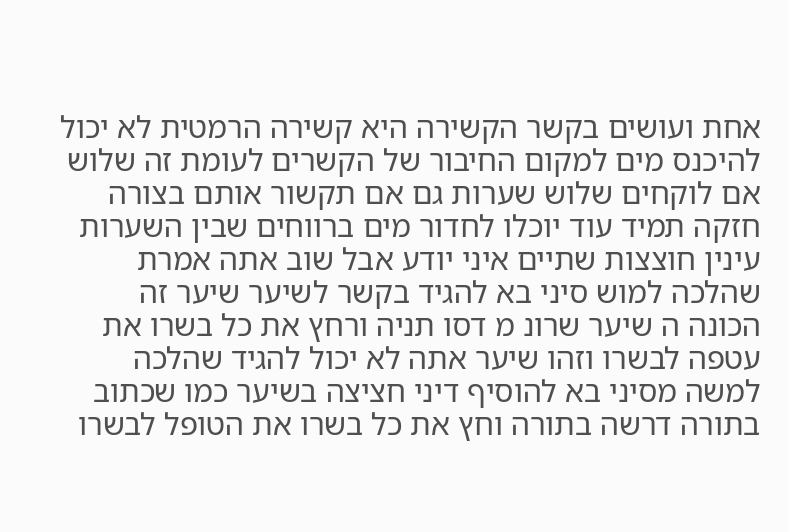אחת ועושים בקשר הקשירה היא קשירה הרמטית לא יכול להיכנס מים למקום החיבור של הקשרים לעומת זה שלוש אם לוקחים שלוש שערות גם אם תקשור אותם בצורה חזקה תמיד עוד יוכלו לחדור מים ברווחים שבין השערות עינין חוצצות שתיים איני יודע אבל שוב אתה אמרת שהלכה למוש סיני בא להגיד בקשר לשיער שיער זה הכונה ה שיער שרונ מ דסו תניה ורחץ את כל בשרו את עטפה לבשרו וזהו שיער אתה לא יכול להגיד שהלכה למשה מסיני בא להוסיף דיני חציצה בשיער כמו שכתוב בתורה דרשה בתורה וחץ את כל בשרו את הטופל לבשרו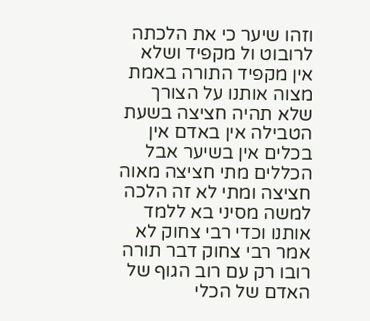וזהו שיער כי את הלכתה לרובוט ול מקפיד ושלא אין מקפיד התורה באמת מצוה אותנו על הצורך שלא תהיה חציצה בשעת הטבילה אין באדם אין בכלים אין בשיער אבל הכללים מתי חציצה מאוה חציצה ומתי לא זה הלכה למשה מסיני בא ללמד אותנו וכדי רבי צחוק לא אמר רבי צחוק דבר תורה רובו רק עם רוב הגוף של האדם של הכלי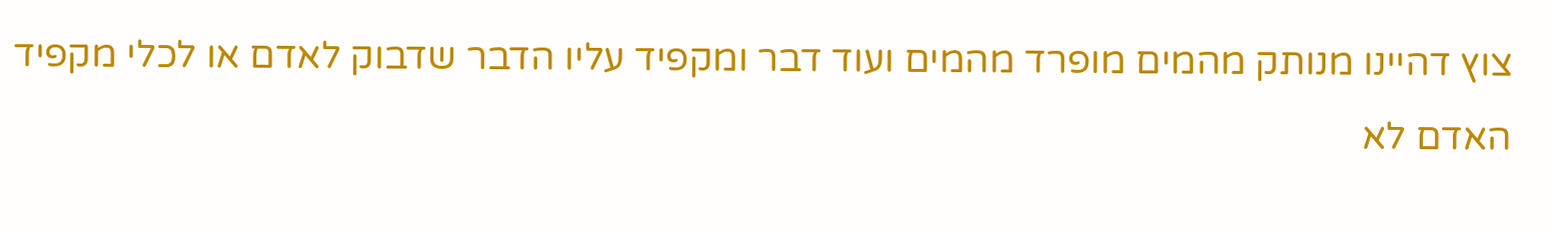צוץ דהיינו מנותק מהמים מופרד מהמים ועוד דבר ומקפיד עליו הדבר שדבוק לאדם או לכלי מקפיד האדם לא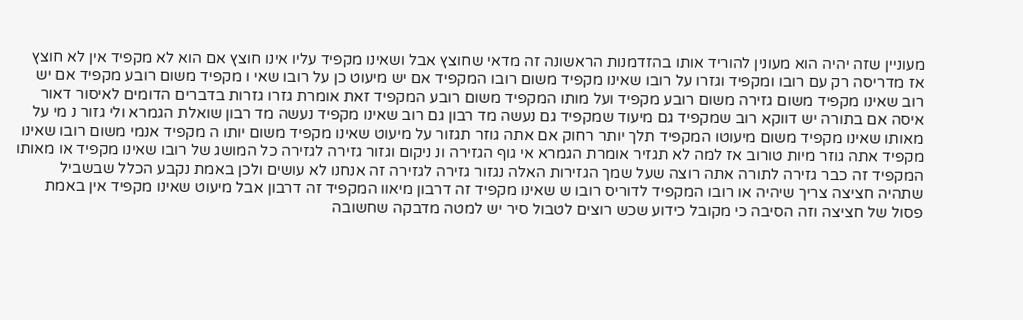מעוניין שזה יהיה הוא מעונין להוריד אותו בהזדמנות הראשונה זה מדאי שחוצץ אבל ושאינו מקפיד עליו אינו חוצץ אם הוא לא מקפיד אין לא חוצץ אז מדריסה רק עם רובו ומקפיד וגזרו על רובו שאינו מקפיד משום רובו המקפיד אם יש מיעוט כן על רובו שאי ו מקפיד משום רובע מקפיד אם יש רוב שאינו מקפיד משום גזירה משום רובע מקפיד ועל מותו המקפיד משום רובע המקפיד זאת אומרת גזרו גזרות בדברים הדומים לאיסור דאור איסה אם בתורה יש דווקא רוב שמקפיד גם מיעוד שמקפיד גם נעשה מד רבון גם רוב שאינו מקפיד נעשה מד רבון שואלת הגמרא ולי גזור נ מי על מאותו שאינו מקפיד משום מיעוטו המקפיד תלך יותר רחוק אם אתה גוזר תגזור על מיעוט שאינו מקפיד משום יותו ה מקפיד אנמי משום רובו שאינו מקפיד אתה גוזר מיות טורוב אז למה לא תגזיר אומרת הגמרא אי גוף הגזירה ונ ניקום וגזור גזירה לגזירה כל המושג של רובו שאינו מקפיד או מאותו המקפיד זה כבר גזירה לתורה אתה רוצה שעל שמך הגזירות האלה נגזור גזירה לגזירה זה אנחנו לא עושים ולכן באמת נקבע הכלל שבשביל שתהיה חציצה צריך שיהיה או רובו המקפיד לדוריס רובו ש שאינו מקפיד זה דרבון מיאוו המקפיד זה דרבון אבל מיעוט שאינו מקפיד אין באמת פסול של חציצה וזה הסיבה כי מקובל כידוע שכש רוצים לטבול סיר יש למטה מדבקה שחשובה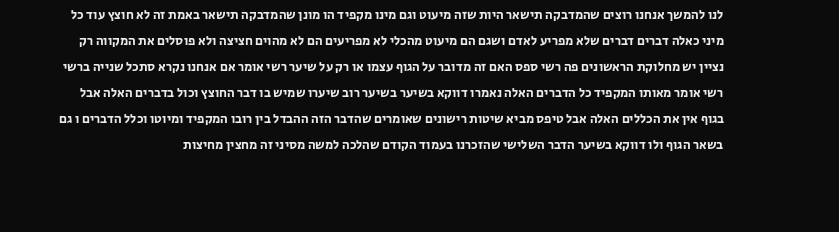לנו להמשך אנחנו רוצים שהמדבקה תישאר היות שזה מיעוט וגם מינו מקפיד הו מונן שהמדבקה תישאר באמת זה לא חוצץ עוד כל מיני כאלה דברים דברים שלא מפריע לאדם ושגם הם מיעוט מהכלי לא מפריעים הם לא מהוים חציצה ולא פוסלים את המקווה רק נציין יש מחלוקת הראשונים פה רשי ספס האם זה מדובר על הגוף עצמו או רק על שיער רשי אומר אם אנחנו נקרא סתכל שנייה ברשי רשי אומר מאותו המקפיד כל הדברים האלה נאמרו דווקא בשיער בשיער רוב שיערו שמיש בו דבר החוצץ וכול בדברים האלה אבל בגוף אין את הכללים האלה אבל טיפס מביא שיטות רישונים שאומרים שהדבר הזה ההבדל בין רובו המקפיד ומיוטו וכלל הדברים ו גם בשאר הגוף ולו דווקא בשיער הדבר השלישי שהזכרנו בעמוד הקודם שהלכה למשה מסיני זה מחצין מחיצות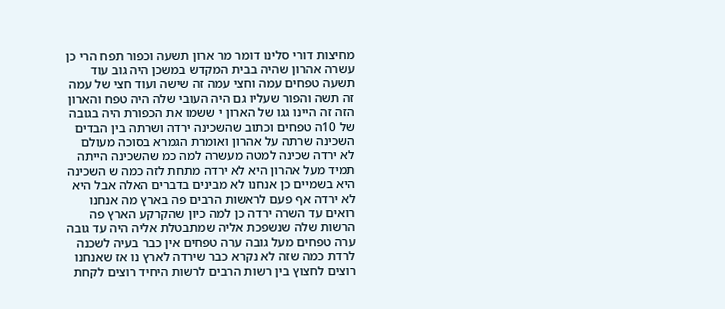מחיצות דורי סלינו דומר מר ארון תשעה וכפור תפח הרי כן עשרה אהרון שהיה בבית המקדש במשכן היה גוב עוד תשעה טפחים עמה וחצי עמה זה שישה ועוד חצי של עמה זה תשה והפור שעליו גם היה העובי שלה היה טפח והארון הזה זה היינו גגו של הארון י ששמו את הכפורת היה בגובה של 10ה טפחים וכתוב שהשכינה ירדה ושרתה בין הבדים השכינה שרתה על אהרון ואומרת הגמרא בסוכה מעולם לא ירדה שכינה למטה מעשרה למה כמ שהשכינה הייתה תמיד מעל אהרון היא לא ירדה מתחת לזה כמה ש השכינה היא בשמיים כן אנחנו לא מבינים בדברים האלה אבל היא לא ירדה אף פעם לראשות הרבים פה בארץ מה אנחנו רואים עד השרה ירדה כן למה כיון שהקרקע הארץ פה הרשות שלה שנשפכת אליה שמתבטלת אליה היה עד גובה ערה טפחים מעל גובה ערה טפחים אין כבר בעיה לשכנה לרדת כמה שזה לא נקרא כבר שירדה לארץ נו אז שאנחנו רוצים לחצוץ בין רשות הרבים לרשות היחיד רוצים לקחת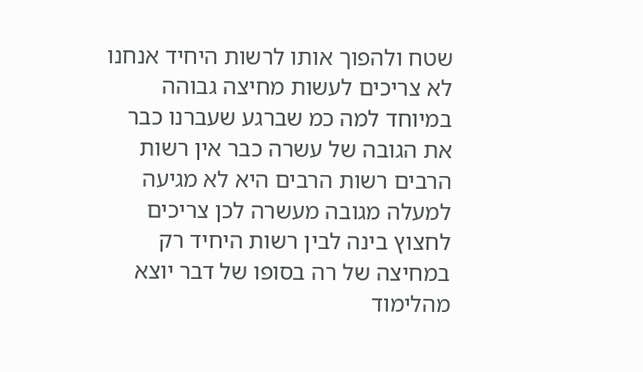שטח ולהפוך אותו לרשות היחיד אנחנו לא צריכים לעשות מחיצה גבוהה במיוחד למה כמ שברגע שעברנו כבר את הגובה של עשרה כבר אין רשות הרבים רשות הרבים היא לא מגיעה למעלה מגובה מעשרה לכן צריכים לחצוץ בינה לבין רשות היחיד רק במחיצה של רה בסופו של דבר יוצא מהלימוד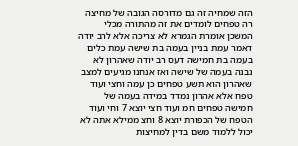הזה שמחיה זה גם מדורסה הגובה של מחיצה רה טפחים לומדים את זה מהתורה מכלי המשכן אומרת הגמרא לא צריכה אלא לרב יודה דאמר עמת בניין בעמה בת שישה עמת כלים בעמה בת חמישה דעס רב יודה שאהרון לא נבנה בעמה של שישה ואז אנחנו מגיעים למצב שאהרון הוא תשע טפחים כן עמה וחצי ועוד טפח אלא אהרון נמדד במידה בעמה של חמישה טפחים חמ ועוד חצי יוצא 7 וחי ועוד הטפח של הכפורת יוצא 8 וחצ ממילא אתה לא יכול ללמוד משם בדין למחיצות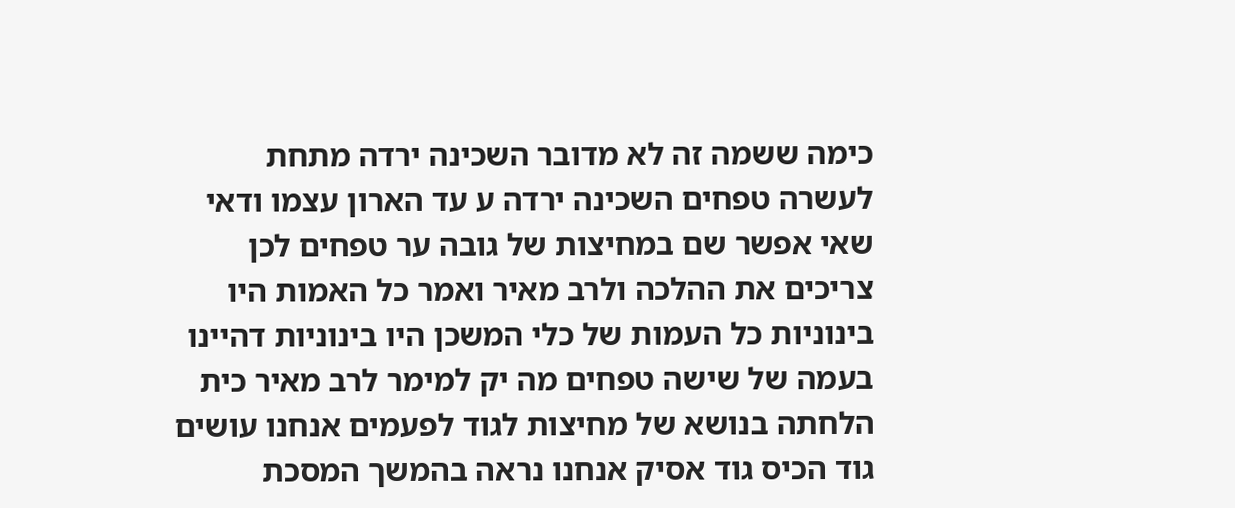כימה ששמה זה לא מדובר השכינה ירדה מתחת לעשרה טפחים השכינה ירדה ע עד הארון עצמו ודאי שאי אפשר שם במחיצות של גובה ער טפחים לכן צריכים את ההלכה ולרב מאיר ואמר כל האמות היו בינוניות כל העמות של כלי המשכן היו בינוניות דהיינו בעמה של שישה טפחים מה יק למימר לרב מאיר כית הלחתה בנושא של מחיצות לגוד לפעמים אנחנו עושים גוד הכיס גוד אסיק אנחנו נראה בהמשך המסכת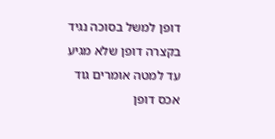דופן למשל בסוכה נגיד בקצרה דופן שלא מגיע עד למטה אומרים גוד אכס דופן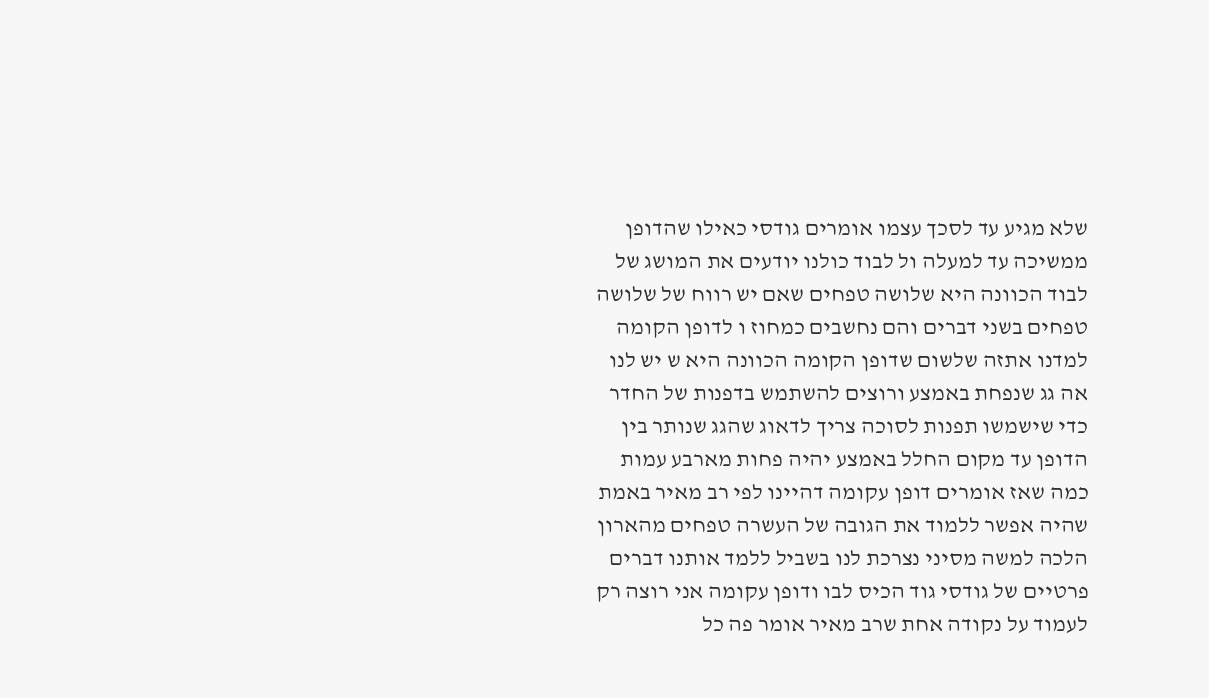שלא מגיע עד לסכך עצמו אומרים גודסי כאילו שהדופן ממשיכה עד למעלה ול לבוד כולנו יודעים את המושג של לבוד הכוונה היא שלושה טפחים שאם יש רווח של שלושה טפחים בשני דברים והם נחשבים כמחוז ו לדופן הקומה למדנו אתזה שלשום שדופן הקומה הכוונה היא ש יש לנו אה גג שנפחת באמצע ורוצים להשתמש בדפנות של החדר כדי שישמשו תפנות לסוכה צריך לדאוג שהגג שנותר בין הדופן עד מקום החלל באמצע יהיה פחות מארבע עמות כמה שאז אומרים דופן עקומה דהיינו לפי רב מאיר באמת שהיה אפשר ללמוד את הגובה של העשרה טפחים מהארון הלכה למשה מסיני נצרכת לנו בשביל ללמד אותנו דברים פרטיים של גודסי גוד הכיס לבו ודופן עקומה אני רוצה רק לעמוד על נקודה אחת שרב מאיר אומר פה כל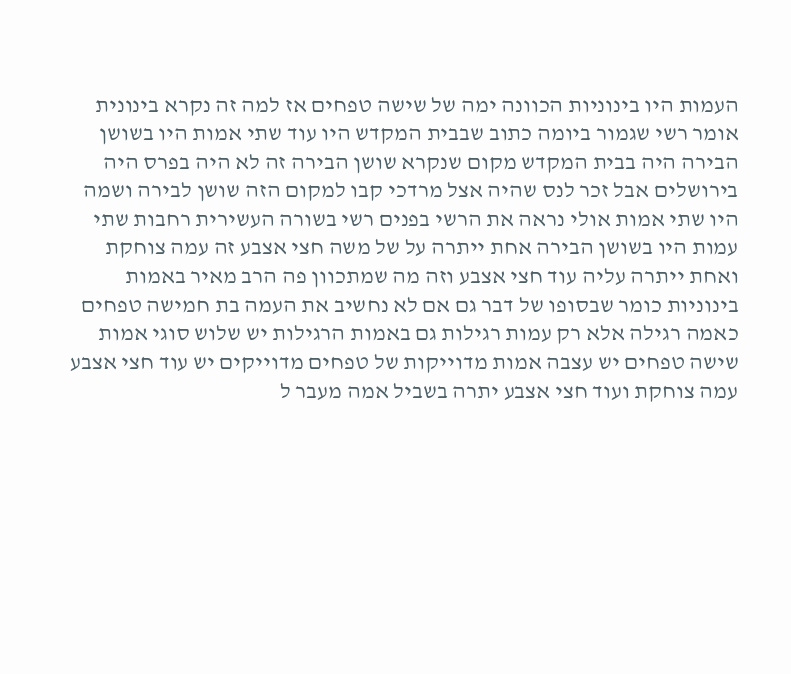העמות היו בינוניות הכוונה ימה של שישה טפחים אז למה זה נקרא בינונית אומר רשי שגמור ביומה כתוב שבבית המקדש היו עוד שתי אמות היו בשושן הבירה היה בבית המקדש מקום שנקרא שושן הבירה זה לא היה בפרס היה בירושלים אבל זכר לנס שהיה אצל מרדכי קבו למקום הזה שושן לבירה ושמה היו שתי אמות אולי נראה את הרשי בפנים רשי בשורה העשירית רחבות שתי עמות היו בשושן הבירה אחת ייתרה על של משה חצי אצבע זה עמה צוחקת ואחת ייתרה עליה עוד חצי אצבע וזה מה שמתכוון פה הרב מאיר באמות בינוניות כומר שבסופו של דבר גם אם לא נחשיב את העמה בת חמישה טפחים כאמה רגילה אלא רק עמות רגילות גם באמות הרגילות יש שלוש סוגי אמות שישה טפחים יש עצבה אמות מדוייקות של טפחים מדוייקים יש עוד חצי אצבע עמה צוחקת ועוד חצי אצבע יתרה בשביל אמה מעבר ל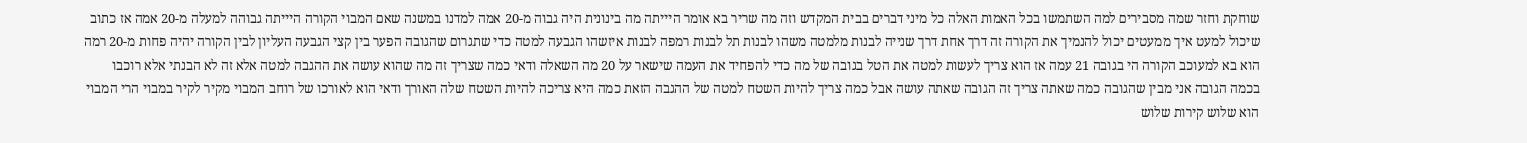שוחקת וחזר שמה מסבירים למה השתמשו בכל האמות האלה כל מיני דברים בבית המקדש וזה מה שריר בא אומר היייתה מה בינונית היה גבוה מ-20 אמה למדנו במשנה שאם המבוי הקורה היייתה גבוהה למעלה מ-20 אמה אז כתוב שיכול למעט איך ממעטים יכול להנמיך את הקורה זה דרך אחת דרך שנייה לבנות מלמטה משהו לבנות תל לבנות רמפה לבנות איזשהו הגבעה למטה כדי שתגרום שהגובה הפער בין קצי הגבעה העליון לבין הקורה יהיה פחות מ-20 רמה הוא בא למעוכב הקורה הי בגובה 21 עמה אז הוא צריך לעשות למטה את הטל בגובה של מה כדי להפחיד את העמה שישאר על 20 מה השאלה ודאי כמה שצריך זה מה שהוא עושה את ההגבה למטה אלא זה לא הבנתי אלא רוכבו בכמה הגובה אני מבין שהגובה כמה שאתה צריך זה הגובה שאתה עושה אבל כמה צריך להיות השטח למטה של ההגבה הזאת כמה היא צריכה להיות השטח שלה האורך ודאי הוא לאורכו של רוחב המבוי מקיר לקיר במבוי הרי המבוי הוא שלוש קירות שלוש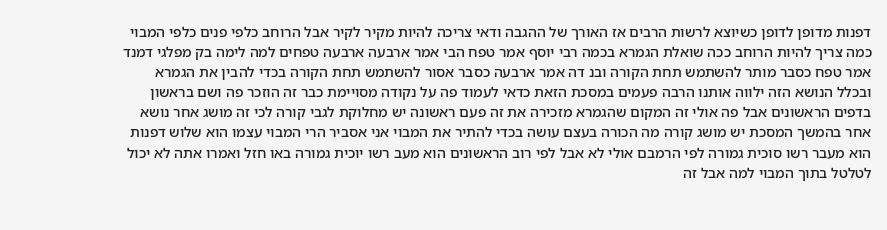דפנות מדופן לדופן כשיוצא לרשות הרבים אז האורך של ההגבה ודאי צריכה להיות מקיר לקיר אבל הרוחב כלפי פנים כלפי המבוי כמה צריך להיות הרוחב ככה שואלת הגמרא בכמה רבי יוסף אמר טפח הבי אמר ארבעה ארבעה טפחים למה לימה בק מפלגי דמנד אמר טפח כסבר מותר להשתמש תחת הקורה ובנ דה אמר ארבעה כסבר אסור להשתמש תחת הקורה בכדי להבין את הגמרא ובכלל הנושא הזה ילווה אותנו הרבה פעמים במסכת הזאת כדאי לעמוד פה על נקודה מסויימת כבר זה הוזכר פה ושם בראשון בדפים הראשונים אבל פה אולי זה המקום שהגמרא מזכירה את זה פעם ראשונה יש מחלוקת לגבי קורה לכי זה מושג אחר נושא אחר בהמשך המסכת יש מושג קורה מה הכורה בעצם עושה בכדי להתיר את המבוי אני אסביר הרי המבוי עצמו הוא שלוש דפנות הוא מעבר רשו סוכית גמורה לפי הרמבם אולי לא אבל לפי רוב הראשונים הוא מעב רשו יוכית גמורה באו חזל ואמרו אתה לא יכול לטלטל בתוך המבוי למה אבל זה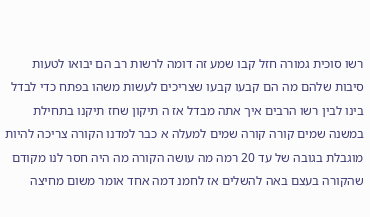רשו סוכית גמורה חזל קבו שמע זה דומה לרשות רב הם יבואו לטעות סיבות שלהם מה הם קבעו קבעו שצריכים לעשות משהו בפתח כדי לבדל בינו לבין רשו הרבים איך אתה מבדל אז ה תיקון שחז תיקנו בתחילת במשנה שמים קורה קורה שמים למעלה א כבר למדנו הקורה צריכה להיות מוגבלת בגובה של עד 20 רמה מה עושה הקורה מה היה חסר לנו מקודם שהקורה בעצם באה להשלים אז לחמנ דמה אחד אומר משום מחיצה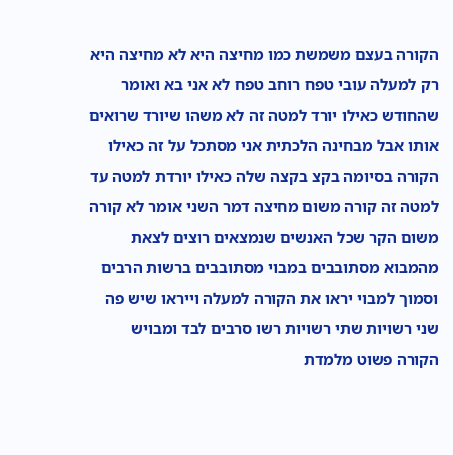הקורה בעצם משמשת כמו מחיצה היא לא מחיצה היא רק למעלה עובי טפח רוחב טפח לא אני בא ואומר שהחודש כאילו יורד למטה זה לא משהו שיורד שרואים אותו אבל מבחינה הלכתית אני מסתכל על זה כאילו הקורה בסיומה בקצ בקצה שלה כאילו יורדת למטה עד למטה זה קורה משום מחיצה דמר השני אומר לא קורה משום הקר שכל האנשים שנמצאים רוצים לצאת מהמבוא מסתובבים במבוי מסתובבים ברשות הרבים וסמוך למבוי יראו את הקורה למעלה וייראו שיש פה שני רשויות שתי רשויות רשו סרבים לבד ומבויש הקורה פשוט מלמדת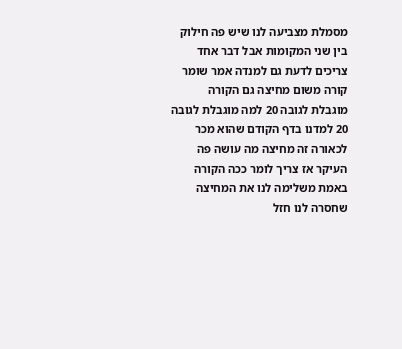מסמלת מצביעה לנו שיש פה חילוק בין שני המקומות אבל דבר אחד צריכים לדעת גם למנדה אמר שומר קורה משום מחיצה גם הקורה מוגבלת לגובה 20 למה מוגבלת לגובה 20 למדנו בדף הקודם שהוא מכר לכאורה זה מחיצה מה עושה פה העיקר אז צריך לומר ככה הקורה באמת משלימה לנו את המחיצה שחסרה לנו חזל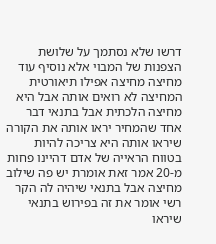דרשו שלא נסתמך על שלושת הצפנות של המבוי אלא נוסיף עוד מחיצה מחיצה אפילו תיאורטית המחיצה לא רואים אותה אבל היא מחיצה הלכתית אבל בתנאי דבר אחד שהמחיר יראו אותה את הקורה שיראו אותה היא צריכה להיות בטווח הראייה של אדם דהיינו פחות מ-20 אמר זאת אומרת יש פה שילוב מחיצה אבל בתנאי שיהיה לה הקר רשי אומר את זה בפירוש בתנאי שיראו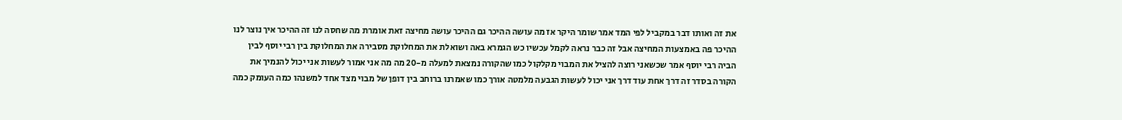את זה ואותו דבר במקביל לפי המד אמר שומר היקר אז מה עושה ההיכר גם ההיכר עושה מחיצה זאת אומרת מה שחסה לנו זה ההיכר איך נוצר לנו ההיכר פה באמצעות המחיצה אבל זה כבר נראה לקמל עכשיו כש הגמרא באה ושואלת את המחלוקת מסבירה את המחלוקת בין רבי יוסף לבין הביה רבי יוסף אמר שכשאני רוצה להציל את המבוי מקלקול כמו שהקורה נמצאת למעלה מ-20 מה מה אני אמור לעשות אני יכול להנמיך את הקורה בסדר זה דרך אחת עוד דרך אני יכול לעשות הגבעה מלמטה אורך כמו שאמרנו ברוחב בין דופן של מבוי מצד אחד למשנהו כמה העומק כמה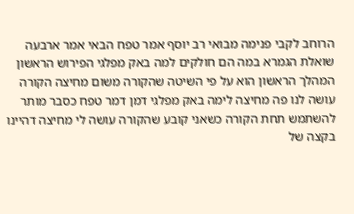הרוחב לקבי פנימה מבואי רב יוסף אמר טפח הבאי אמר ארבעה שואלת הגמרא במה הם חולקים למה באק מפלגי הפירוש הראשון המהלך הראשון הוא על פי השיטה שהקורה משום מחיצה הקורה עושה לנו פה מחיצה לימה באק מפלגי דמן דמר טפח כסבר מותר להשתמש תחת הקורה כשאני קובע שהקורה עושה לי מחיצה דהיינו בקצה של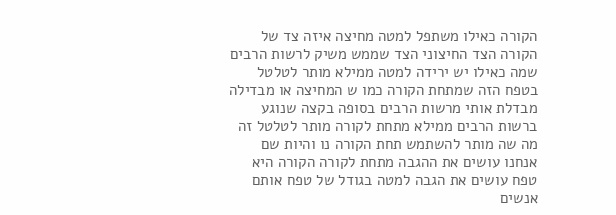הקורה כאילו משתפל למטה מחיצה איזה צד של הקורה הצד החיצוני הצד שממש משיק לרשות הרבים שמה כאילו יש ירידה למטה ממילא מותר לטלטל בטפח הזה שמתחת הקורה כמו ש המחיצה או מבדילה מבדלת אותי מרשות הרבים בסופה בקצה שנוגע ברשות הרבים ממילא מתחת לקורה מותר לטלטל זה מה שה מותר להשתמש תחת הקורה נו והיות שם אנחנו עושים את ההגבה מתחת לקורה הקורה היא טפח עושים את הגבה למטה בגודל של טפח אותם אנשים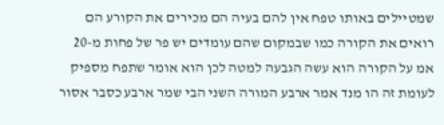שמטיילים באותו טפח אין להם בעיה הם מכירים את הקורע הם רואים את הקורה כמו שבמקום שהם עומדים יש פר של פחות מ-20 אמ על הקורה הוא עשה הגבעה למטה לכן הוא אומר שתפח מספיק לעומת זה הו מנד אמר ארבע המורה השני הבי שמר ארבע כסבר אסור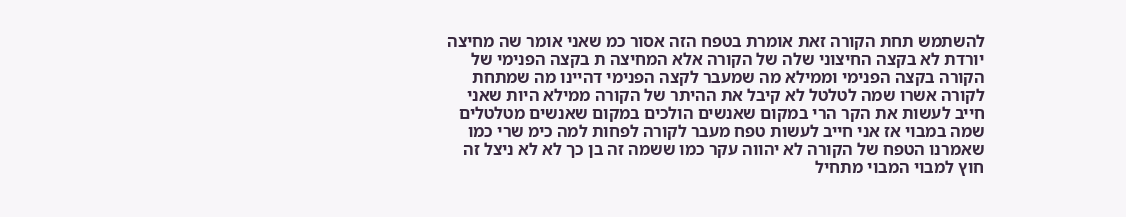להשתמש תחת הקורה זאת אומרת בטפח הזה אסור כמ שאני אומר שה מחיצה יורדת לא בקצה החיצוני שלה של הקורה אלא המחיצה ת בקצה הפנימי של הקורה בקצה הפנימי וממילא מה שמעבר לקצה הפנימי דהיינו מה שמתחת לקורה אשרו שמה לטלטל לא קיבל את ההיתר של הקורה ממילא היות שאני חייב לעשות את הקר הרי במקום שאנשים הולכים במקום שאנשים מטלטלים שמה במבוי אז אני חייב לעשות טפח מעבר לקורה לפחות למה כימ שרי כמו שאמרנו הטפח של הקורה לא יהווה עקר כמו ששמה זה בן כך לא לא ניצל זה חוץ למבוי המבוי מתחיל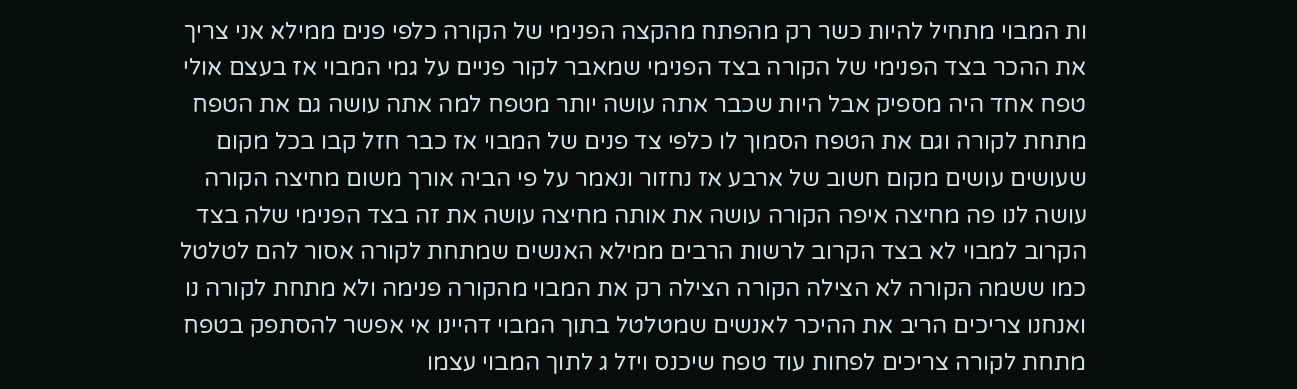ות המבוי מתחיל להיות כשר רק מהפתח מהקצה הפנימי של הקורה כלפי פנים ממילא אני צריך את ההכר בצד הפנימי של הקורה בצד הפנימי שמאבר לקור פניים על גמי המבוי אז בעצם אולי טפח אחד היה מספיק אבל היות שכבר אתה עושה יותר מטפח למה אתה עושה גם את הטפח מתחת לקורה וגם את הטפח הסמוך לו כלפי צד פנים של המבוי אז כבר חזל קבו בכל מקום שעושים עושים מקום חשוב של ארבע אז נחזור ונאמר על פי הביה אורך משום מחיצה הקורה עושה לנו פה מחיצה איפה הקורה עושה את אותה מחיצה עושה את זה בצד הפנימי שלה בצד הקרוב למבוי לא בצד הקרוב לרשות הרבים ממילא האנשים שמתחת לקורה אסור להם לטלטל כמו ששמה הקורה לא הצילה הקורה הצילה רק את המבוי מהקורה פנימה ולא מתחת לקורה נו ואנחנו צריכים הריב את ההיכר לאנשים שמטלטל בתוך המבוי דהיינו אי אפשר להסתפק בטפח מתחת לקורה צריכים לפחות עוד טפח שיכנס ויזל ג לתוך המבוי עצמו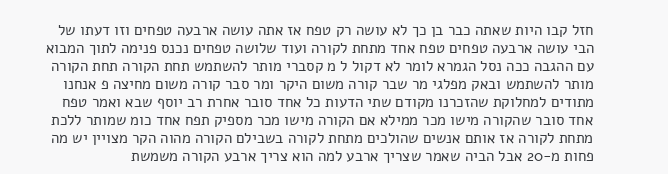חזל קבו היות שאתה כבר בן כך לא עושה רק טפח אז אתה עושה ארבעה טפחים וזו דעתו של הבי עושה ארבעה טפחים טפח אחד מתחת לקורה ועוד שלושה טפחים נכנס פנימה לתוך המבוא עם ההגבה ככה נסל הגמרא לומר לא דקול ל מ קסברי מותר להשתמש תחת הקורה תחת הקורה מותר להשתמש ובאק מפלגי מר שבר קורה משום היקר ומר סבר קורה משום מחיצה פ אנחנו מתודים למחלוקת שהזכרנו מקודם שתי הדעות כל אחד סובר אחרת רב יוסף שבא ואמר טפח אחד סובר שהקורה מישו מכר ממילא אם הקורה מישו מכר מספיק תפח אחד כומ שמותר ללכת מתחת לקורה אז אותם אנשים שהולכים מתחת לקורה בשבילם הקורה מהוה הקר מצויין יש מה פחות מ-20 אבל הביה שאמר שצריך ארבע למה הוא צריך ארבע הקורה משמשת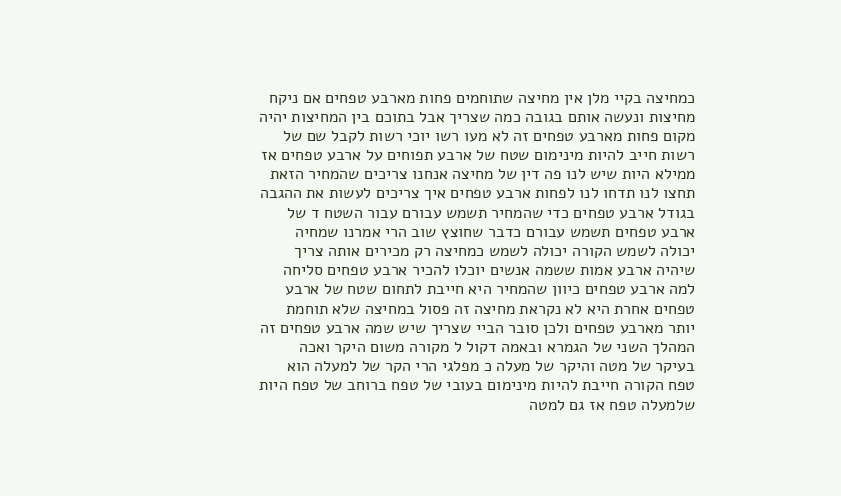כמחיצה בקיי מלן אין מחיצה שתוחמים פחות מארבע טפחים אם ניקח מחיצות ונעשה אותם בגובה כמה שצריך אבל בתוכם בין המחיצות יהיה מקום פחות מארבע טפחים זה לא מעו רשו יוכי רשות לקבל שם של רשות חייב להיות מינימום שטח של ארבע תפוחים על ארבע טפחים אז ממילא היות שיש לנו פה דין של מחיצה אנחנו צריכים שהמחיר הזאת תחצו לנו תדחו לנו לפחות ארבע טפחים איך צריכים לעשות את ההגבה בגודל ארבע טפחים כדי שהמחיר תשמש עבורם עבור השטח ד של ארבע טפחים תשמש עבורם כדבר שחוצץ שוב הרי אמרנו שמחיה יכולה לשמש הקורה יכולה לשמש כמחיצה רק מכירים אותה צריך שיהיה ארבע אמות ששמה אנשים יוכלו להכיר ארבע טפחים סליחה למה ארבע טפחים כיוון שהמחיר היא חייבת לתחום שטח של ארבע טפחים אחרת היא לא נקראת מחיצה זה פסול במחיצה שלא תוחמת יותר מארבע טפחים ולכן סובר הביי שצריך שיש שמה ארבע טפחים זה המהלך השני של הגמרא ובאמה דקול ל מקורה משום היקר ואכה בעיקר של מטה והיקר של מעלה כ מפלגי הרי הקר של למעלה הוא טפח הקורה חייבת להיות מינימום בעובי של טפח ברוחב של טפח היות שלמעלה טפח אז גם למטה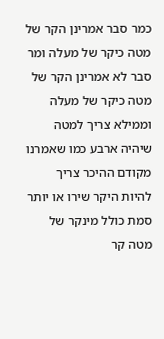כמר סבר אמרינן הקר של מטה כיקר של מעלה ומר סבר לא אמרינן הקר של מטה כיקר של מעלה וממילא צריך למטה שיהיה ארבע כמו שאמרנו מקודם ההיכר צריך להיות היקר שירו או יותר סמת כולל מינקר של מטה קר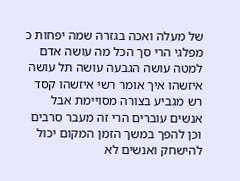של מעלה ואכה בגזרה שמה יפחות כ מפלגי הרי סך הכל מה עושה אדם למטה עושה הגבעה עושה תל עושה איזשהו איך אומר רשי איזשהו קסד רש מגביע בצורה מסויימת אבל אנשים עוברים הרי זה מעבר סרבים וכן להפך במשך הזמן המקום יכול להישחק ואנשים לא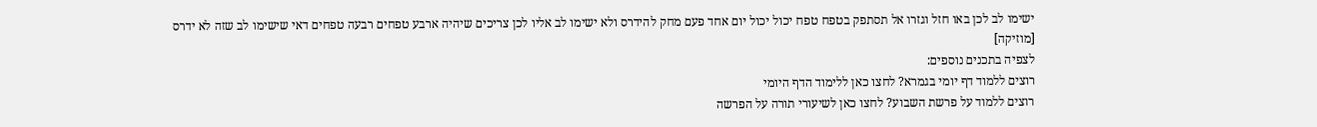ישימו לב לכן באו חזל וגזרו אל תסתפק בטפח טפח יכול יכול יום אחד פעם מחק להידרס ולא ישימו לב אליו לכן צריכים שיהיה ארבע טפחים רבעה טפחים דאי שישימו לב שזה לא ידרס [מוזיקה]
לצפיה בתכנים נוספים:
רוצים ללמוד דף יומי בגמרא? לחצו כאן ללימוד הדף היומי
רוצים ללמוד על פרשת השבוע? לחצו כאן לשיעורי תורה על הפרשה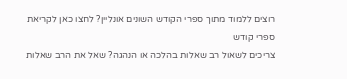רוצים ללמוד מתוך ספרי הקודש השונים אונליין? לחצו כאן לקריאת ספרי קודש
צריכים לשאול רב שאלות בהלכה או הנהגה? שאל את הרב שאלות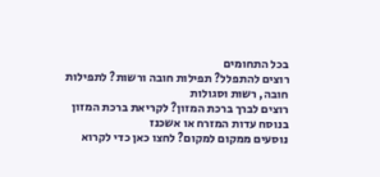בכל התחומים
רוצים להתפלל? תפילות חובה ורשות? לתפילות חובה, רשות וסגולות
רוצים לברך ברכת המזון? לקריאת ברכת המזון בנוסח עדות המזרח או אשכנז
נוסעים ממקום למקום? לחצו כאן כדי לקרוא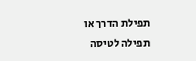תפילת הדרך או תפילה לטיסה